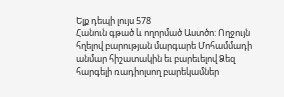Ելք դեպի լույս 578
Հանուն գթած և ողորմած Աստծո: Ողջույն հղելով բարության մարգարե Մոհամմադի անմար հիշատակին եւ բարեւելով Ձեզ հարգելի ռադիոլսող բարեկամներ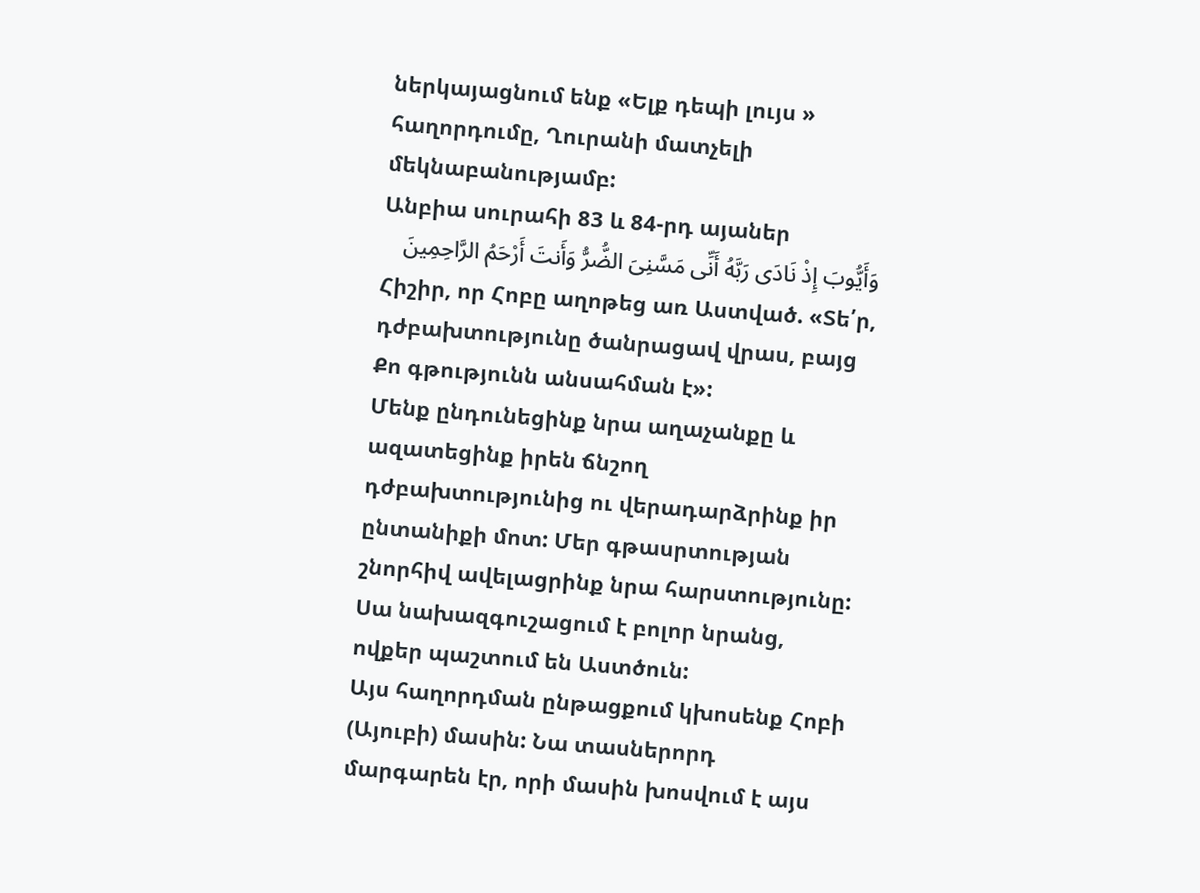ներկայացնում ենք «Ելք դեպի լույս » հաղորդումը, Ղուրանի մատչելի մեկնաբանությամբ:
Անբիա սուրահի 83 և 84-րդ այաներ
وَأَیُّوبَ إِذْ نَادَى رَبَّهُ أَنِّی مَسَّنِیَ الضُّرُّ وَأَنتَ أَرْحَمُ الرَّاحِمِینَ
Հիշիր, որ Հոբը աղոթեց առ Աստված. «Տե՛ր, դժբախտությունը ծանրացավ վրաս, բայց Քո գթությունն անսահման է»:
Մենք ընդունեցինք նրա աղաչանքը և ազատեցինք իրեն ճնշող դժբախտությունից ու վերադարձրինք իր ընտանիքի մոտ: Մեր գթասրտության շնորհիվ ավելացրինք նրա հարստությունը: Սա նախազգուշացում է բոլոր նրանց, ովքեր պաշտում են Աստծուն:
Այս հաղորդման ընթացքում կխոսենք Հոբի (Այուբի) մասին: Նա տասներորդ մարգարեն էր, որի մասին խոսվում է այս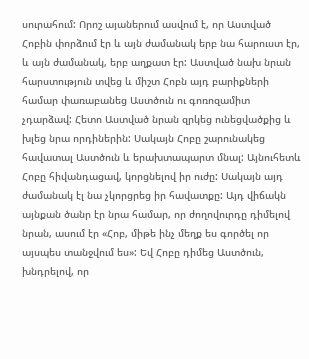սուրահում: Որոշ այաներում ասվում է, որ Աստված Հոբին փորձում էր և այն ժամանակ երբ նա հարուստ էր, և այն ժամանակ, երբ աղքատ էր: Աստված նախ նրան հարստություն տվեց և միշտ Հոբն այդ բարիքների համար փառաբանեց Աստծուն ու գոռոզամիտ չդարձավ: Հետո Աստված նրան զրկեց ունեցվածքից և խլեց նրա որդիներին: Սակայն Հոբը շարունակեց հավատալ Աստծուն և երախտապարտ մնալ: Այնուհետև Հոբը հիվանդացավ, կորցնելով իր ուժը: Սակայն այդ ժամանակ էլ նա չկորցրեց իր հավատքը: Այդ վիճակն այնքան ծանր էր նրա համար, որ ժողովուրդը դիմելով նրան, ասում էր «Հոբ, միթե ինչ մեղք ես գործել որ այսպես տանջվում ես»: Եվ Հոբը դիմեց Աստծուն, խնդրելով, որ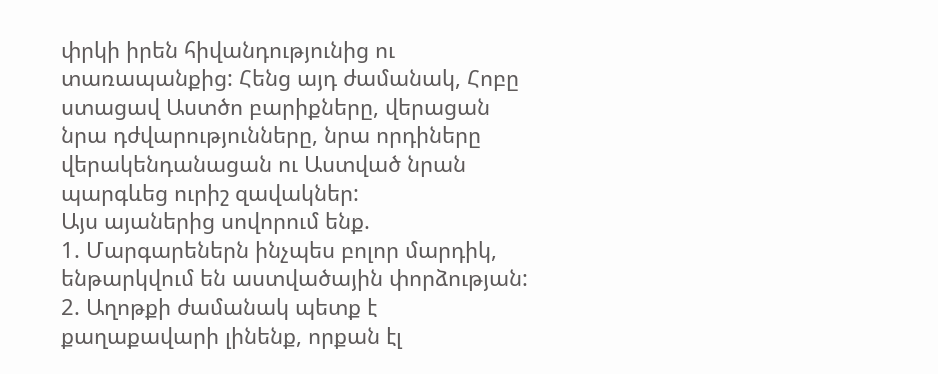փրկի իրեն հիվանդությունից ու տառապանքից: Հենց այդ ժամանակ, Հոբը ստացավ Աստծո բարիքները, վերացան նրա դժվարությունները, նրա որդիները վերակենդանացան ու Աստված նրան պարգևեց ուրիշ զավակներ:
Այս այաներից սովորում ենք.
1. Մարգարեներն ինչպես բոլոր մարդիկ, ենթարկվում են աստվածային փորձության:
2. Աղոթքի ժամանակ պետք է քաղաքավարի լինենք, որքան էլ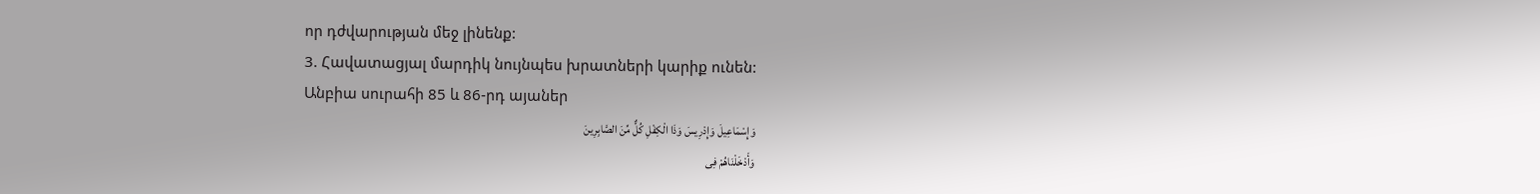որ դժվարության մեջ լինենք:
3. Հավատացյալ մարդիկ նույնպես խրատների կարիք ունեն:
Անբիա սուրահի 85 և 86-րդ այաներ
وَإِسْمَاعِیلَ وَإِدْرِیسَ وَذَا الْکِفْلِ کُلٌّ مِّنَ الصَّابِرِینَ
وَأَدْخَلْنَاهُمْ فِی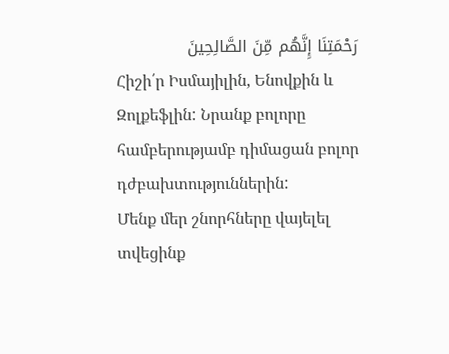رَحْمَتِنَا إِنَّهُم مِّنَ الصَّالِحِینَ
Հիշի՛ր Իսմայիլին, Ենովքին և Զոլքեֆլին: Նրանք բոլորը համբերությամբ դիմացան բոլոր դժբախտություններին:
Մենք մեր շնորհները վայելել տվեցինք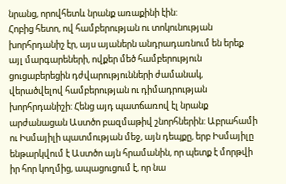նրանց, որովհետև նրանք առաքինի էին:
Հոբից հետո, ով համբերության ու տոկունության խորհրդանիշ էր, այս այաներն անդրադառնում են երեք այլ մարգարեների, ովքեր մեծ համբերություն ցուցաբերեցին դժվարությունների ժամանակ, վերածվելով համբերության ու դիմադրության խորհրդանիշի: Հենց այդ պատճառով էլ նրանք արժանացան Աստծո բազմաթիվ շնորհներին: Աբրահամի ու Իսմայիլի պատմության մեջ, այն դեպքը, երբ Իսմայիլը ենթարկվում է Աստծո այն հրամանին, որ պետք է մորթվի իր հոր կողմից, ապացուցում է, որ նա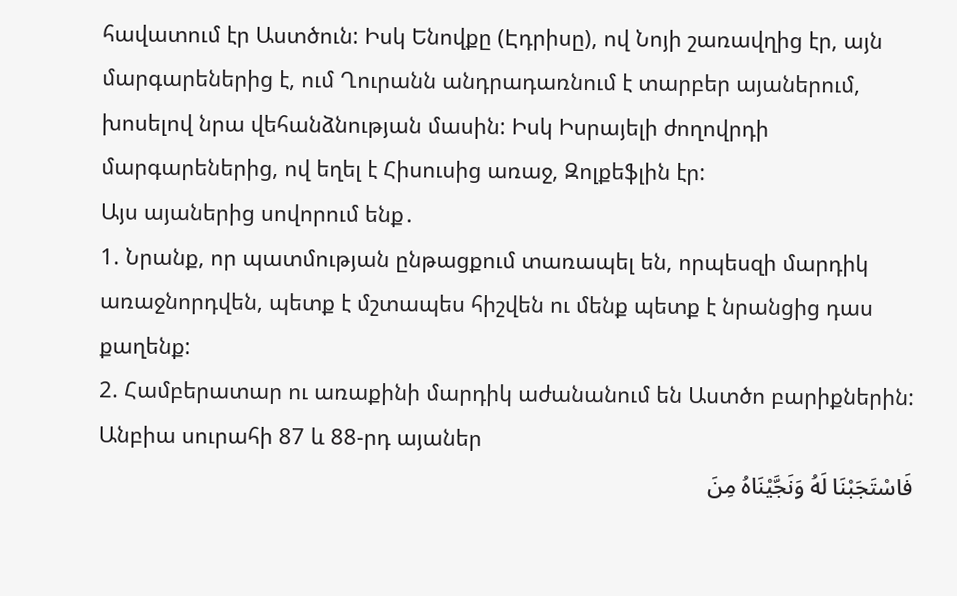հավատում էր Աստծուն: Իսկ Ենովքը (Էդրիսը), ով Նոյի շառավղից էր, այն մարգարեներից է, ում Ղուրանն անդրադառնում է տարբեր այաներում, խոսելով նրա վեհանձնության մասին: Իսկ Իսրայելի ժողովրդի մարգարեներից, ով եղել է Հիսուսից առաջ, Զոլքեֆլին էր:
Այս այաներից սովորում ենք․
1. Նրանք, որ պատմության ընթացքում տառապել են, որպեսզի մարդիկ առաջնորդվեն, պետք է մշտապես հիշվեն ու մենք պետք է նրանցից դաս քաղենք:
2. Համբերատար ու առաքինի մարդիկ աժանանում են Աստծո բարիքներին:
Անբիա սուրահի 87 և 88-րդ այաներ
فَاسْتَجَبْنَا لَهُ وَنَجَّیْنَاهُ مِنَ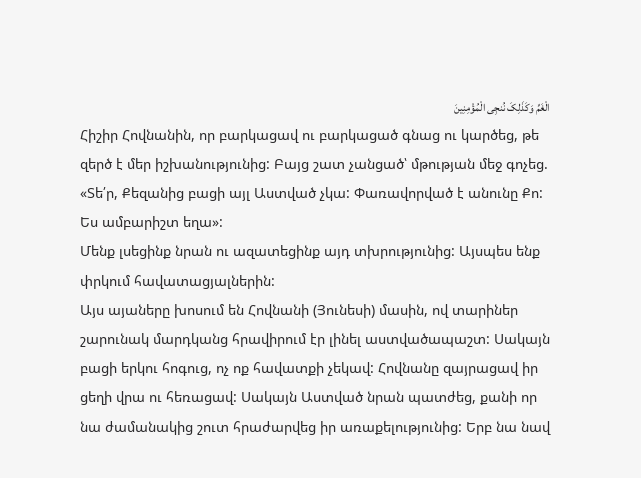الْغَمِّ وَکَذَلِکَ نُنجِی الْمُؤْمِنِینَ
Հիշիր Հովնանին, որ բարկացավ ու բարկացած գնաց ու կարծեց, թե զերծ է մեր իշխանությունից: Բայց շատ չանցած՝ մթության մեջ գոչեց. «Տե՛ր, Քեզանից բացի այլ Աստված չկա: Փառավորված է անունը Քո: Ես ամբարիշտ եղա»:
Մենք լսեցինք նրան ու ազատեցինք այդ տխրությունից: Այսպես ենք փրկում հավատացյալներին:
Այս այաները խոսում են Հովնանի (Յունեսի) մասին, ով տարիներ շարունակ մարդկանց հրավիրում էր լինել աստվածապաշտ: Սակայն բացի երկու հոգուց, ոչ ոք հավատքի չեկավ: Հովնանը զայրացավ իր ցեղի վրա ու հեռացավ: Սակայն Աստված նրան պատժեց, քանի որ նա ժամանակից շուտ հրաժարվեց իր առաքելությունից: Երբ նա նավ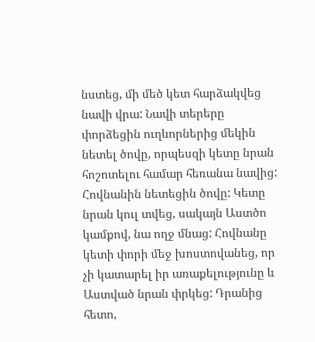նստեց, մի մեծ կետ հարձակվեց նավի վրա: Նավի տերերը փորձեցին ուղևորներից մեկին նետել ծովը, որպեսզի կետը նրան հոշոտելու համար հեռանա նավից: Հովնանին նետեցին ծովը: Կետը նրան կուլ տվեց, սակայն Աստծո կամքով, նա ողջ մնաց: Հովնանը կետի փորի մեջ խոստովանեց, որ չի կատարել իր առաքելությունը և Աստված նրան փրկեց: Դրանից հետո,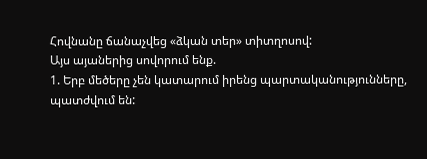Հովնանը ճանաչվեց «ձկան տեր» տիտղոսով:
Այս այաներից սովորում ենք.
1. Երբ մեծերը չեն կատարում իրենց պարտականությունները, պատժվում են: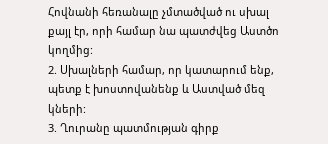Հովնանի հեռանալը չմտածված ու սխալ քայլ էր, որի համար նա պատժվեց Աստծո կողմից:
2. Սխալների համար, որ կատարում ենք, պետք է խոստովանենք և Աստված մեզ կների:
3. Ղուրանը պատմության գիրք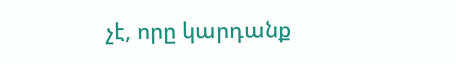չէ, որը կարդանք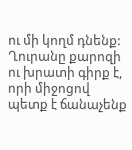ու մի կողմ դնենք: Ղուրանը քարոզի ու խրատի գիրք է, որի միջոցով պետք է ճանաչենք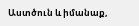Աստծուն և իմանաք,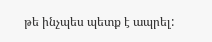թե ինչպես պետք է ապրել: